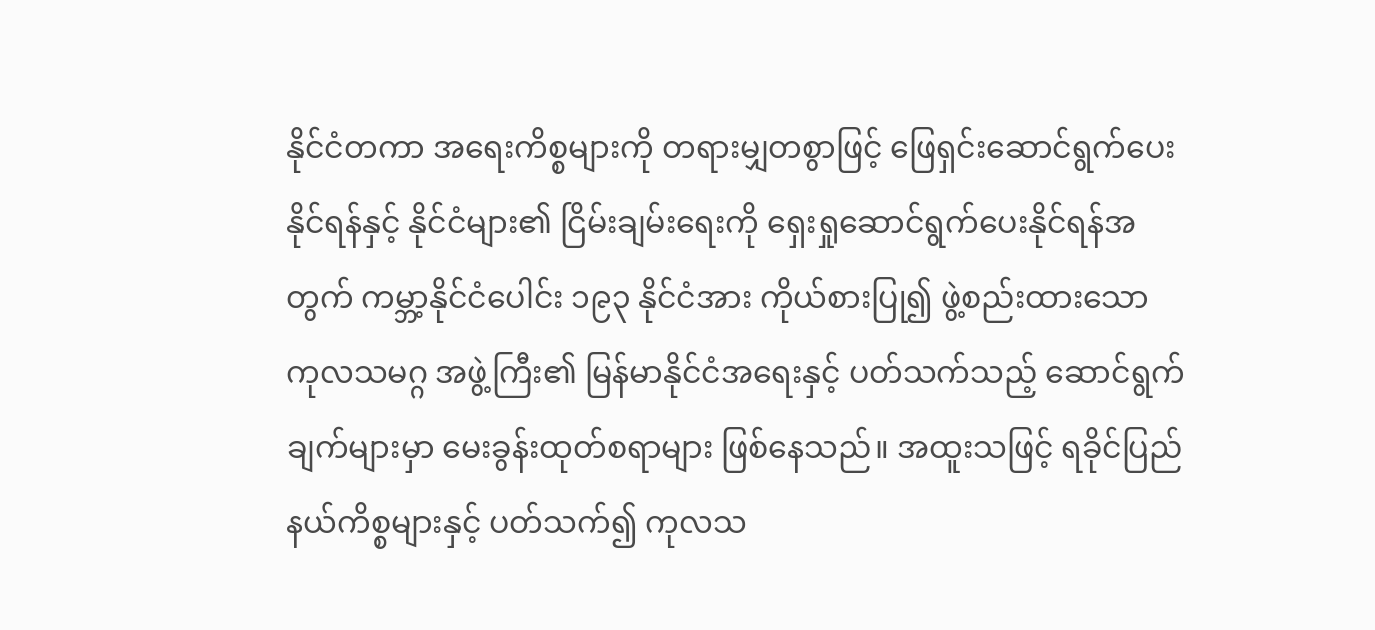နိုင်ငံတကာ အရေးကိစ္စများကို တရားမျှတစွာဖြင့် ဖြေရှင်းဆောင်ရွက်ပေးနိုင်ရန်နှင့် နိုင်ငံများ၏ ငြိမ်းချမ်းရေးကို ရှေးရှုဆောင်ရွက်ပေးနိုင်ရန်အတွက် ကမ္ဘာ့နိုင်ငံပေါင်း ၁၉၃ နိုင်ငံအား ကိုယ်စားပြု၍ ဖွဲ့စည်းထားသော ကုလသမဂ္ဂ အဖွဲ့ကြီး၏ မြန်မာနိုင်ငံအရေးနှင့် ပတ်သက်သည့် ဆောင်ရွက်ချက်များမှာ မေးခွန်းထုတ်စရာများ ဖြစ်နေသည်။ အထူးသဖြင့် ရခိုင်ပြည်နယ်ကိစ္စများနှင့် ပတ်သက်၍ ကုလသ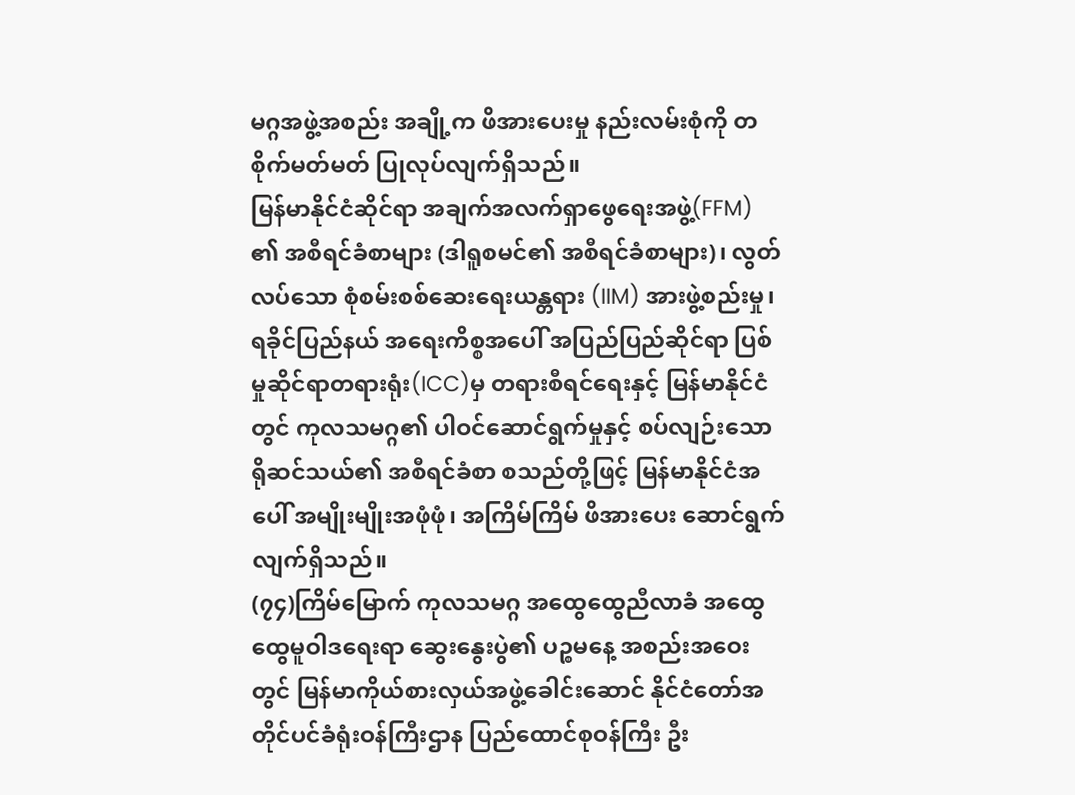မဂ္ဂအဖွဲ့အစည်း အချို့က ဖိအားပေးမှု နည်းလမ်းစုံကို တစိုက်မတ်မတ် ပြုလုပ်လျက်ရှိသည်။
မြန်မာနိုင်ငံဆိုင်ရာ အချက်အလက်ရှာဖွေရေးအဖွဲ့(FFM) ၏ အစီရင်ခံစာများ (ဒါရူစမင်၏ အစီရင်ခံစာများ)၊ လွတ်လပ်သော စုံစမ်းစစ်ဆေးရေးယန္တရား (IIM) အားဖွဲ့စည်းမှု၊ ရခိုင်ပြည်နယ် အရေးကိစ္စအပေါ် အပြည်ပြည်ဆိုင်ရာ ပြစ်မှုဆိုင်ရာတရားရုံး(ICC)မှ တရားစီရင်ရေးနှင့် မြန်မာနိုင်ငံတွင် ကုလသမဂ္ဂ၏ ပါဝင်ဆောင်ရွက်မှုနှင့် စပ်လျဉ်းသော ရိုဆင်သယ်၏ အစီရင်ခံစာ စသည်တို့ဖြင့် မြန်မာနိုင်ငံအပေါ် အမျိုးမျိုးအဖုံဖုံ၊ အကြိမ်ကြိမ် ဖိအားပေး ဆောင်ရွက်လျက်ရှိသည်။
(၇၄)ကြိမ်မြောက် ကုလသမဂ္ဂ အထွေထွေညီလာခံ အထွေထွေမူဝါဒရေးရာ ဆွေးနွေးပွဲ၏ ပဉ္စမနေ့ အစည်းအဝေးတွင် မြန်မာကိုယ်စားလှယ်အဖွဲ့ခေါင်းဆောင် နိုင်ငံတော်အတိုင်ပင်ခံရုံးဝန်ကြီးဌာန ပြည်ထောင်စုဝန်ကြီး ဦး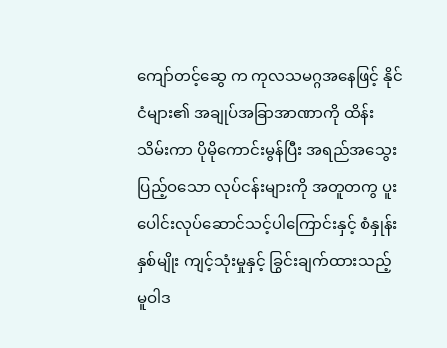ကျော်တင့်ဆွေ က ကုလသမဂ္ဂအနေဖြင့် နိုင်ငံများ၏ အချုပ်အခြာအာဏာကို ထိန်းသိမ်းကာ ပိုမိုကောင်းမွန်ပြီး အရည်အသွေး ပြည့်ဝသော လုပ်ငန်းများကို အတူတကွ ပူးပေါင်းလုပ်ဆောင်သင့်ပါကြောင်းနှင့် စံနှုန်းနှစ်မျိုး ကျင့်သုံးမှုနှင့် ခြွင်းချက်ထားသည့် မူဝါဒ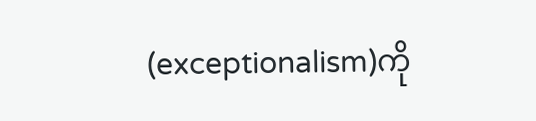(exceptionalism)ကို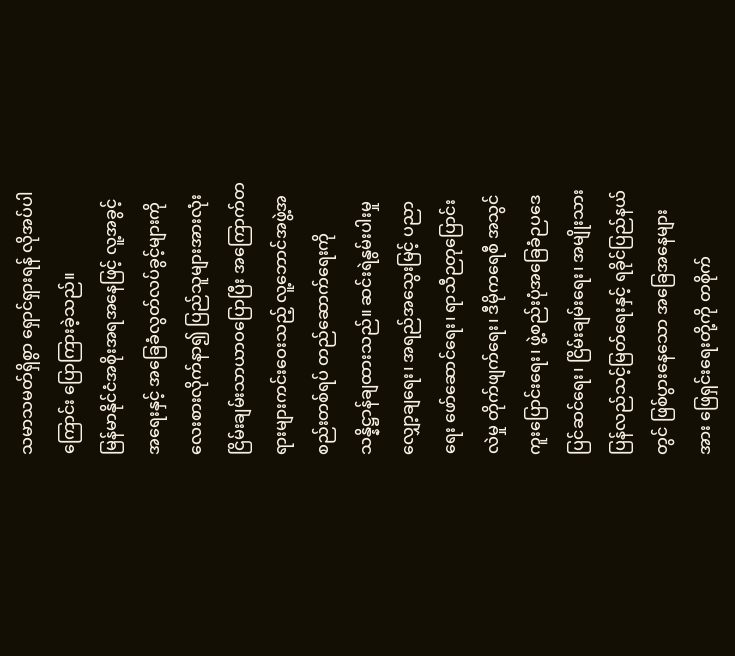သမာသမတ်ရှိစွာ ရှောင်ရှားရန် လိုအပ်ပါကြောင်း ပြောကြားခဲ့သည်။
မြန်မာနိုင်ငံအစိုးအရအနေဖြင့် လူ့အခွင့်အရေးနှင့် အခြေခံလွတ်လပ်ခွင့်များကို လေးစားလိုက်နာ၍ ပြည်သူများအားလုံး ငြိမ်းချမ်းသာယာဝပြောပြီး အကြောက်တရားများကင်းဝေးသည့် လူ့ဘောင်အဖွဲ့အစည်းတစ်ရပ် တည်ဆောက်ရေးကို သန္နိဋ္ဌာန်ချထားသည်။ ဆင်းရဲနွမ်းပါးမှုလျှော့ချရေး၊ အရည်အသွေးမြင့် ပညာရေး ဖော်ဆောင်ရေး၊ ရာသီဉတုပြောင်းလဲမှု တိုက်ဖျက်ရေး၊ ဒီမိုကရေစီ အသွင်ကူးပြောင်းရေး၊ ဖွဲ့စည်းပုံအခြေခံဉပဒေ ပြင်ဆင်ရေး၊ ငြိမ်းချမ်းရေး၊ အမျိုးသားပြန်လည်သင့်မြတ်ရေးနှင့် ရခိုင်ပြည်နယ်တွင် ဖြစ်ပွားနေသော အခြေအနေများအား ဖြေရှင်းရေးတို့ကို တစိုက်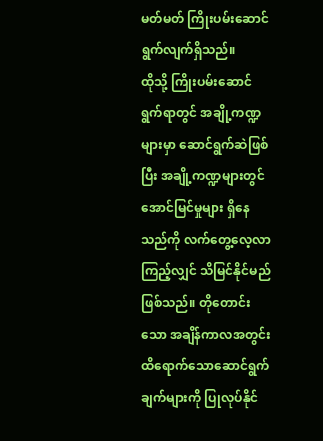မတ်မတ် ကြိုးပမ်းဆောင်ရွက်လျက်ရှိသည်။
ထိုသို့ ကြိုးပမ်းဆောင်ရွက်ရာတွင် အချို့ကဏ္ဍများမှာ ဆောင်ရွက်ဆဲဖြစ်ပြီး အချို့ကဏ္ဍများတွင် အောင်မြင်မှုများ ရှိနေသည်ကို လက်တွေ့လေ့လာကြည့်လျှင် သိမြင်နိုင်မည်ဖြစ်သည်။ တိုတောင်းသော အချိန်ကာလအတွင်း ထိရောက်သောဆောင်ရွက်ချက်များကို ပြုလုပ်နိုင်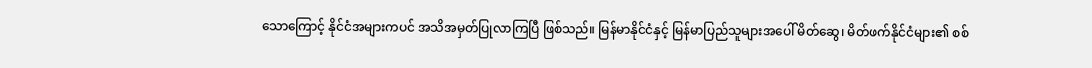သောကြောင့် နိုင်ငံအများကပင် အသိအမှတ်ပြုလာကြပြီ ဖြစ်သည်။ မြန်မာနိုင်ငံနှင့် မြန်မာပြည်သူများအပေါ် မိတ်ဆွေ၊ မိတ်ဖက်နိုင်ငံများ၏ စစ်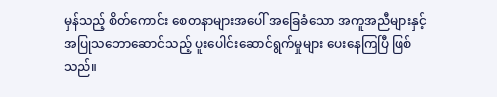မှန်သည့် စိတ်ကောင်း စေတနာများအပေါ် အခြေခံသော အကူအညီများနှင့် အပြုသဘောဆောင်သည့် ပူးပေါင်းဆောင်ရွက်မှုများ ပေးနေကြပြီ ဖြစ်သည်။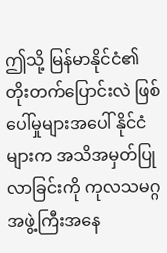ဤသို့ မြန်မာနိုင်ငံ၏ တိုးတက်ပြောင်းလဲ ဖြစ်ပေါ်မှုများအပေါ် နိုင်ငံများက အသိအမှတ်ပြုလာခြင်းကို ကုလသမဂ္ဂ အဖွဲ့ကြီးအနေ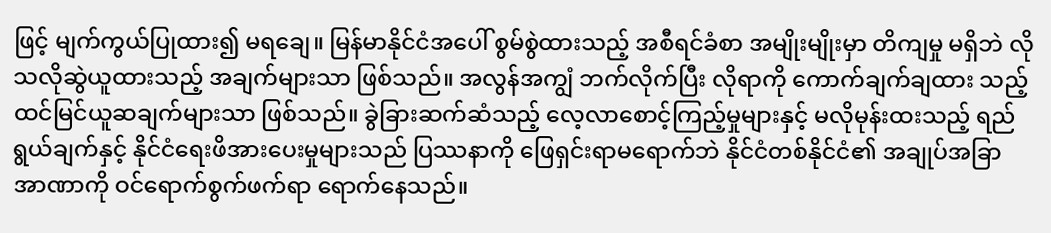ဖြင့် မျက်ကွယ်ပြုထား၍ မရချေ။ မြန်မာနိုင်ငံအပေါ် စွမ်စွဲထားသည့် အစီရင်ခံစာ အမျိုးမျိုးမှာ တိကျမှု မရှိဘဲ လိုသလိုဆွဲယူထားသည့် အချက်များသာ ဖြစ်သည်။ အလွန်အကျွံ ဘက်လိုက်ပြီး လိုရာကို ကောက်ချက်ချထား သည့် ထင်မြင်ယူဆချက်များသာ ဖြစ်သည်။ ခွဲခြားဆက်ဆံသည့် လေ့လာစောင့်ကြည့်မှုများနှင့် မလိုမုန်းထးသည့် ရည်ရွယ်ချက်နှင့် နိုင်ငံရေးဖိအားပေးမှုများသည် ပြဿနာကို ဖြေရှင်းရာမရောက်ဘဲ နိုင်ငံတစ်နိုင်ငံ၏ အချုပ်အခြာ အာဏာကို ဝင်ရောက်စွက်ဖက်ရာ ရောက်နေသည်။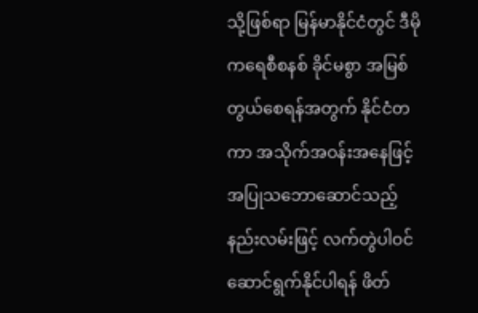သို့ဖြစ်ရာ မြန်မာနိုင်ငံတွင် ဒီမိုကရေစီစနစ် ခိုင်မစွာ အမြစ်တွယ်စေရန်အတွက် နိုင်ငံတကာ အသိုက်အဝန်းအနေဖြင့် အပြုသဘောဆောင်သည့် နည်းလမ်းဖြင့် လက်တွဲပါဝင် ဆောင်ရွက်နိုင်ပါရန် ဖိတ်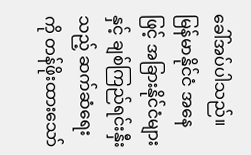ခေါ်အပ်ပါသည်။ မြန်မာနိုင်ငံ အနေဖြင့် အခြားနိုင်ငံများနှင့် ချစ်ကြည်ရင်းနှီးသည့် ဆက်ဆံရေးကို တန်ဖိုးထားသော်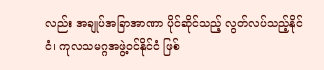လည်း အချုပ်အခြာအာဏာ ပိုင်ဆိုင်သည့် လွတ်လပ်သည့်နိုင်ငံ၊ ကုလသမဂ္ဂအဖွဲ့ဝင်နိုင်ငံ ဖြစ်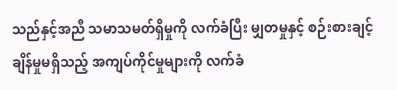သည်နှင့်အညီ သမာသမတ်ရှိမှုကို လက်ခံပြီး မျှတမှုနှင့် စဉ်းစားချင့်ချိန်မှုမရှိသည့် အကျပ်ကိုင်မှုများကို လက်ခံ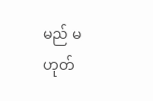မည် မဟုတ်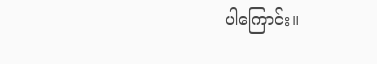ပါကြောင်း။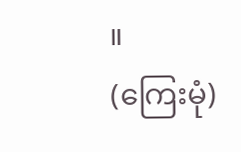။
(ကြေးမုံ)